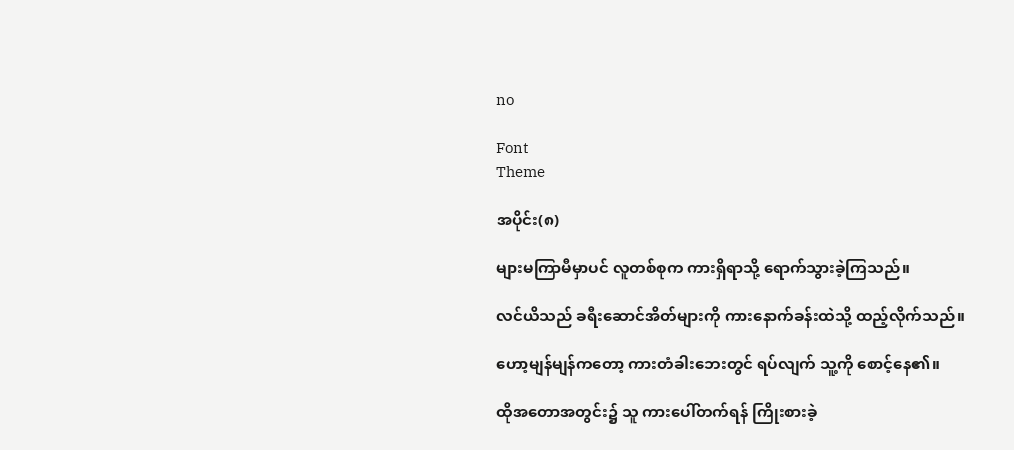no

Font
Theme

အပိုင်း(၈)

များမကြာမီမှာပင် လူတစ်စုက ကားရှိရာသို့ ရောက်သွားခဲ့ကြသည်။

လင်ယိသည် ခရီးဆောင်အိတ်များကို ကားနောက်ခန်းထဲသို့ ထည့်လိုက်သည်။

ဟော့မျန်မျန်ကတော့ ကားတံခါးဘေးတွင် ရပ်လျက် သူ့ကို စောင့်နေ၏။

ထိုအတောအတွင်း၌ သူ ကားပေါ်တက်ရန် ကြိုးစားခဲ့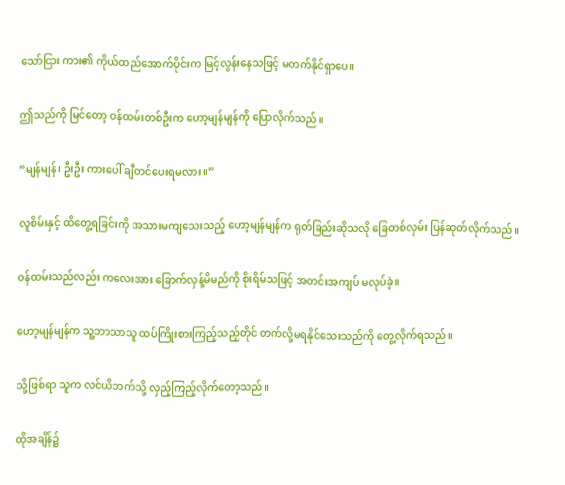သော်ငြား ကား၏ ကိုယ်ထည်အောက်ပိုင်းက မြင့်လွန်းနေသဖြင့် မတက်နိုင်ရှာပေ။

ဤသည်ကို မြင်တော့ ဝန်ထမ်းတစ်ဦးက ဟော့မျန်မျန်ကို ပြောလိုက်သည်။

“မျန်မျန်၊ ဦးဦး ကားပေါ် ချီတင်ပေးရမလား။”

လူစိမ်းနှင့် ထိတွေ့ရခြင်းကို အသားမကျသေးသည့် ဟော့မျန်မျန်က ရုတ်ခြည်းဆိုသလို ခြေတစ်လှမ်း ပြန်ဆုတ်လိုက်သည်။

ဝန်ထမ်းသည်လည်း ကလေးအား ခြောက်လှန့်မိမည်ကို စိုးရိမ်သဖြင့် အတင်းအကျပ် မလုပ်ခဲ့။

ဟော့မျန်မျန်က သူ့ဘာသာသူ ထပ်ကြိုးစားကြည့်သည့်တိုင် တက်လို့မရနိုင်သေးသည်ကို တွေ့လိုက်ရသည်။

သို့ဖြစ်ရာ သူက လင်ယိဘက်သို့ လှည့်ကြည့်လိုက်တော့သည်။

ထိုအချိန်၌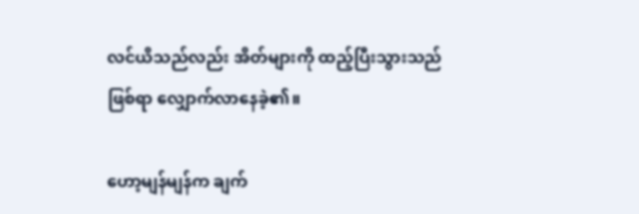လင်ယိသည်လည်း အိတ်များကို ထည့်ပြီးသွားသည်ဖြစ်ရာ လျှောက်လာနေခဲ့၏။

ဟော့မျန်မျန်က ချက်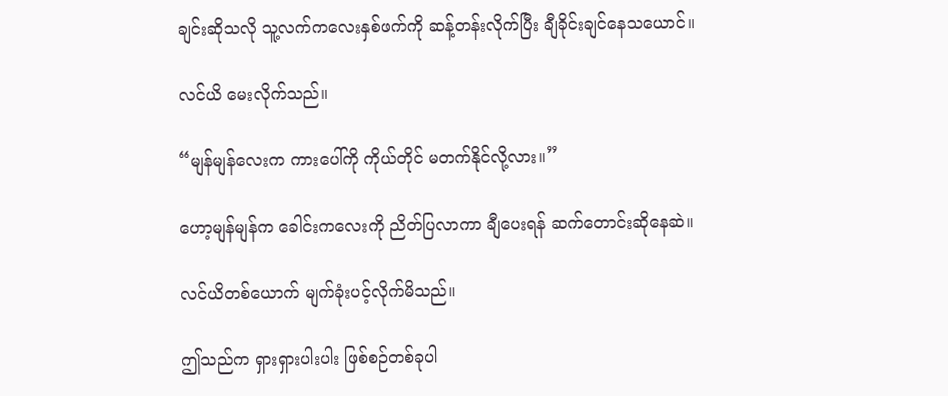ချင်းဆိုသလို သူ့လက်ကလေးနှစ်ဖက်ကို ဆန့်တန်းလိုက်ပြီး ချီခိုင်းချင်နေသယောင်။

လင်ယိ မေးလိုက်သည်။

“မျန်မျန်လေးက ကားပေါ်ကို ကိုယ်တိုင် မတက်နိုင်လို့လား။”

ဟော့မျန်မျန်က ခေါင်းကလေးကို ညိတ်ပြလာကာ ချီပေးရန် ဆက်တောင်းဆိုနေဆဲ။

လင်ယိတစ်ယောက် မျက်ခုံးပင့်လိုက်မိသည်။

ဤသည်က ရှားရှားပါးပါး ဖြစ်စဉ်တစ်ခုပါ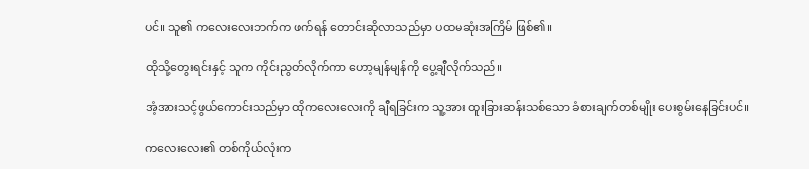ပင်။ သူ၏ ကလေးလေးဘက်က ဖက်ရန် တောင်းဆိုလာသည်မှာ ပထမဆုံးအကြိမ် ဖြစ်၏။

ထိုသို့တွေးရင်းနှင့် သူက ကိုင်းညွတ်လိုက်ကာ ဟော့မျန်မျန်ကို ပွေ့ချီလိုက်သည်။

အံ့အားသင့်ဖွယ်ကောင်းသည်မှာ ထိုကလေးလေးကို ချီရခြင်းက သူ့အား ထူးခြားဆန်းသစ်သော ခံစားချက်တစ်မျိုး ပေးစွမ်းနေခြင်းပင်။

ကလေးလေး၏ တစ်ကိုယ်လုံးက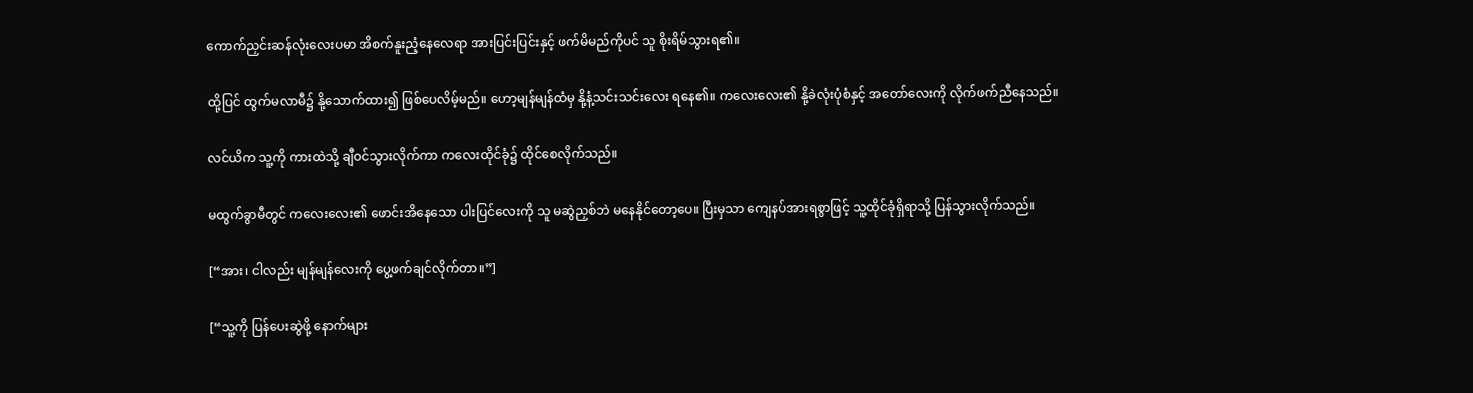ကောက်ညှင်းဆန်လုံးလေးပမာ အိစက်နူးညံ့နေလေရာ အားပြင်းပြင်းနှင့် ဖက်မိမည်ကိုပင် သူ စိုးရိမ်သွားရ၏။

ထို့ပြင် ထွက်မလာမီ၌ နို့သောက်ထား၍ ဖြစ်ပေလိမ့်မည်။ ဟော့မျန်မျန်ထံမှ နို့နံ့သင်းသင်းလေး ရနေ၏။ ကလေးလေး၏ နို့ခဲလုံးပုံစံနှင့် အတော်လေးကို လိုက်ဖက်ညီနေသည်။

လင်ယိက သူ့ကို ကားထဲသို့ ချီဝင်သွားလိုက်ကာ ကလေးထိုင်ခုံ၌ ထိုင်စေလိုက်သည်။

မထွက်ခွာမီတွင် ကလေးလေး၏ ဖောင်းအိနေသော ပါးပြင်လေးကို သူ မဆွဲညှစ်ဘဲ မနေနိုင်တော့ပေ။ ပြီးမှသာ ကျေနပ်အားရစွာဖြင့် သူ့ထိုင်ခုံရှိရာသို့ ပြန်သွားလိုက်သည်။

[“အား၊ ငါလည်း မျန်မျန်လေးကို ပွေ့ဖက်ချင်လိုက်တာ။”]

[“သူ့ကို ပြန်ပေးဆွဲဖို့ နောက်များ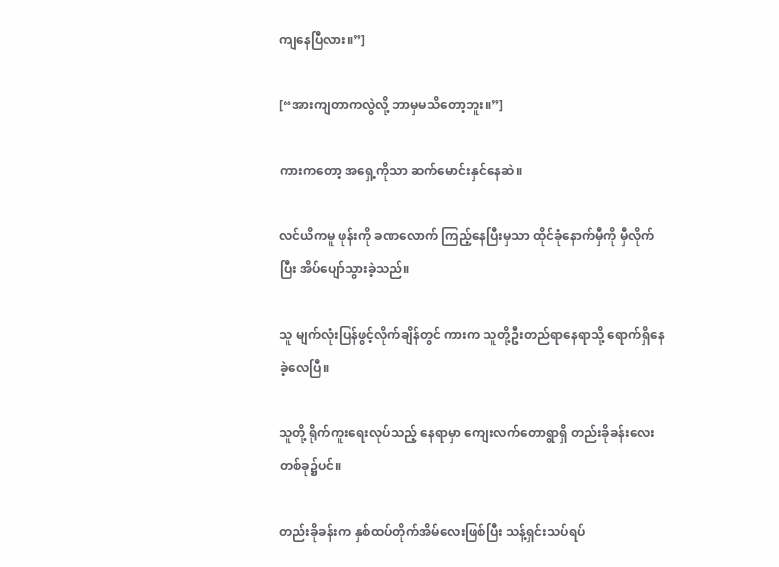ကျနေပြီလား။”]

[“အားကျတာကလွဲလို့ ဘာမှမသိတော့ဘူး။”]

ကားကတော့ အရှေ့ကိုသာ ဆက်မောင်းနှင်နေဆဲ။

လင်ယိကမူ ဖုန်းကို ခဏလောက် ကြည့်နေပြီးမှသာ ထိုင်ခုံနောက်မှီကို မှီလိုက်ပြီး အိပ်ပျော်သွားခဲ့သည်။

သူ မျက်လုံးပြန်ဖွင့်လိုက်ချိန်တွင် ကားက သူတို့ဦးတည်ရာနေရာသို့ ရောက်ရှိနေခဲ့လေပြီ။

သူတို့ ရိုက်ကူးရေးလုပ်သည့် နေရာမှာ ကျေးလက်တောရွာရှိ တည်းခိုခန်းလေးတစ်ခု၌ပင်။

တည်းခိုခန်းက နှစ်ထပ်တိုက်အိမ်လေးဖြစ်ပြီး သန့်ရှင်းသပ်ရပ်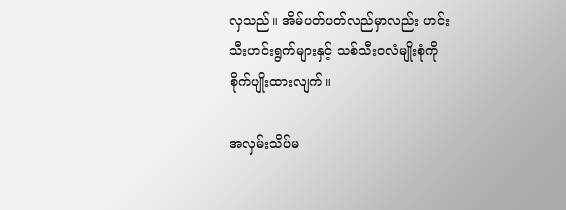လှသည်။ အိမ်ပတ်ပတ်လည်မှာလည်း ဟင်းသီးဟင်းရွက်များနှင့် သစ်သီးဝလံမျိုးစုံကို စိုက်ပျိုးထားလျက်။

အလှမ်းသိပ်မ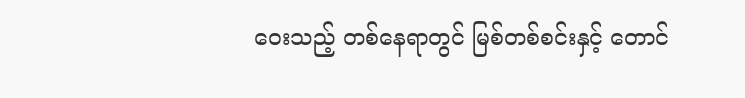ဝေးသည့် တစ်နေရာတွင် မြစ်တစ်စင်းနှင့် တောင်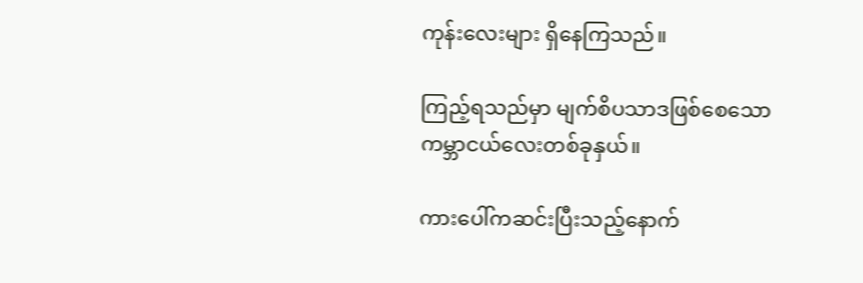ကုန်းလေးများ ရှိနေကြသည်။

ကြည့်ရသည်မှာ မျက်စိပသာဒဖြစ်စေသော ကမ္ဘာငယ်လေးတစ်ခုနှယ်။

ကားပေါ်ကဆင်းပြီးသည့်နောက်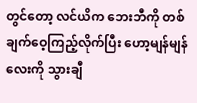တွင်တော့ လင်ယိက ဘေးဘီကို တစ်ချက်ဝေ့ကြည့်လိုက်ပြီး ဟော့မျန်မျန်လေးကို သွားချီ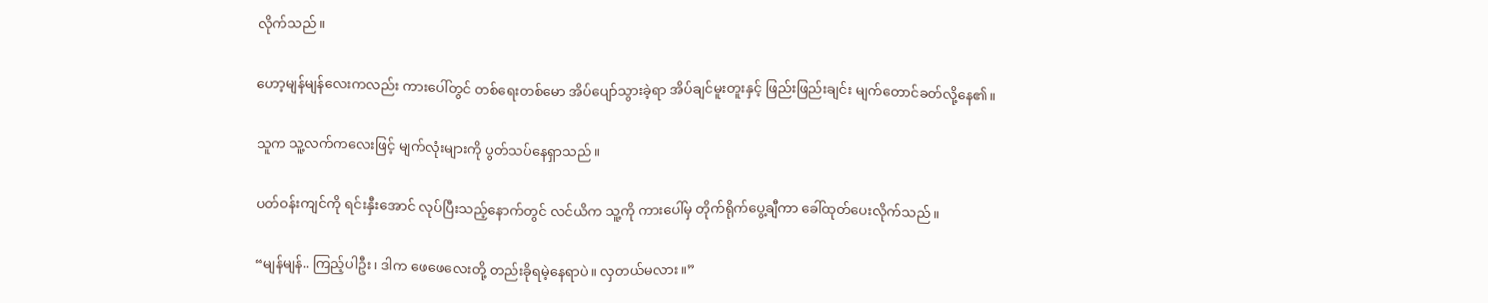လိုက်သည်။

ဟော့မျန်မျန်လေးကလည်း ကားပေါ်တွင် တစ်ရေးတစ်မော အိပ်ပျော်သွားခဲ့ရာ အိပ်ချင်မူးတူးနှင့် ဖြည်းဖြည်းချင်း မျက်တောင်ခတ်လို့နေ၏။

သူက သူ့လက်ကလေးဖြင့် မျက်လုံးများကို ပွတ်သပ်နေရှာသည်။

ပတ်ဝန်းကျင်ကို ရင်းနှီးအောင် လုပ်ပြီးသည့်နောက်တွင် လင်ယိက သူ့ကို ကားပေါ်မှ တိုက်ရိုက်ပွေ့ချီကာ ခေါ်ထုတ်ပေးလိုက်သည်။

“မျန်မျန်.. ကြည့်ပါဦး၊ ဒါက ဖေဖေလေးတို့ တည်းခိုရမဲ့နေရာပဲ။ လှတယ်မလား။”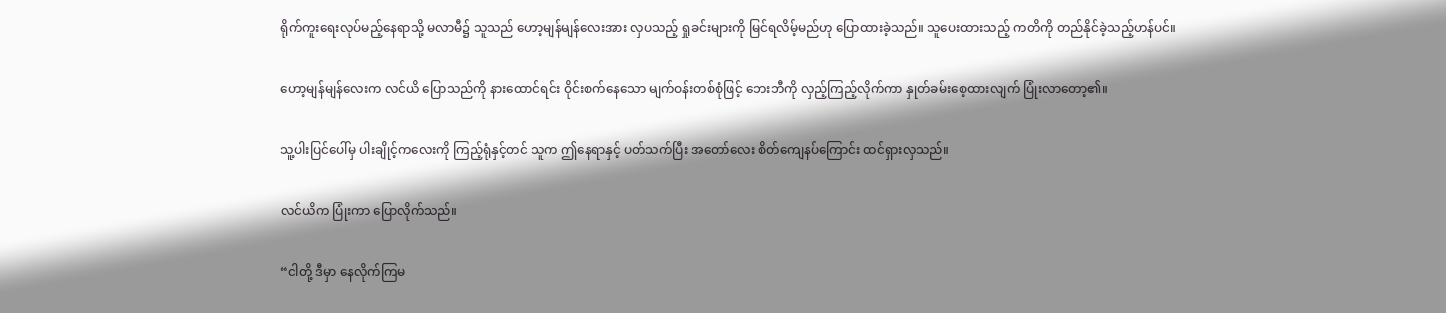ရိုက်ကူးရေးလုပ်မည့်နေရာသို့ မလာမီ၌ သူသည် ဟော့မျန်မျန်လေးအား လှပသည့် ရှုခင်းများကို မြင်ရလိမ့်မည်ဟု ပြောထားခဲ့သည်။ သူပေးထားသည့် ကတိကို တည်နိုင်ခဲ့သည့်ဟန်ပင်။

ဟော့မျန်မျန်လေးက လင်ယိ ပြောသည်ကို နားထောင်ရင်း ဝိုင်းစက်နေသော မျက်ဝန်းတစ်စုံဖြင့် ဘေးဘီကို လှည့်ကြည့်လိုက်ကာ နှုတ်ခမ်းစေ့ထားလျက် ပြုံးလာတော့၏။

သူ့ပါးပြင်ပေါ်မှ ပါးချိုင့်ကလေးကို ကြည့်ရုံနှင့်တင် သူက ဤနေရာနှင့် ပတ်သက်ပြီး အတော်လေး စိတ်ကျေနပ်ကြောင်း ထင်ရှားလှသည်။

လင်ယိက ပြုံးကာ ပြောလိုက်သည်။

“ငါတို့ ဒီမှာ နေလိုက်ကြမ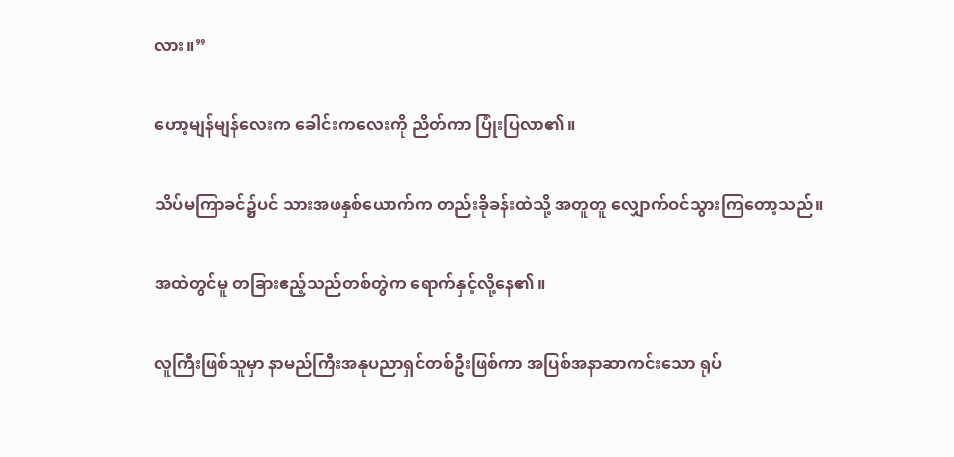လား။”

ဟော့မျန်မျန်လေးက ခေါင်းကလေးကို ညိတ်ကာ ပြုံးပြလာ၏။

သိပ်မကြာခင်၌ပင် သားအဖနှစ်ယောက်က တည်းခိုခန်းထဲသို့ အတူတူ လျှောက်ဝင်သွားကြတော့သည်။

အထဲတွင်မူ တခြားဧည့်သည်တစ်တွဲက ရောက်နှင့်လို့နေ၏။

လူကြီးဖြစ်သူမှာ နာမည်ကြီးအနုပညာရှင်တစ်ဦးဖြစ်ကာ အပြစ်အနာဆာကင်းသော ရုပ်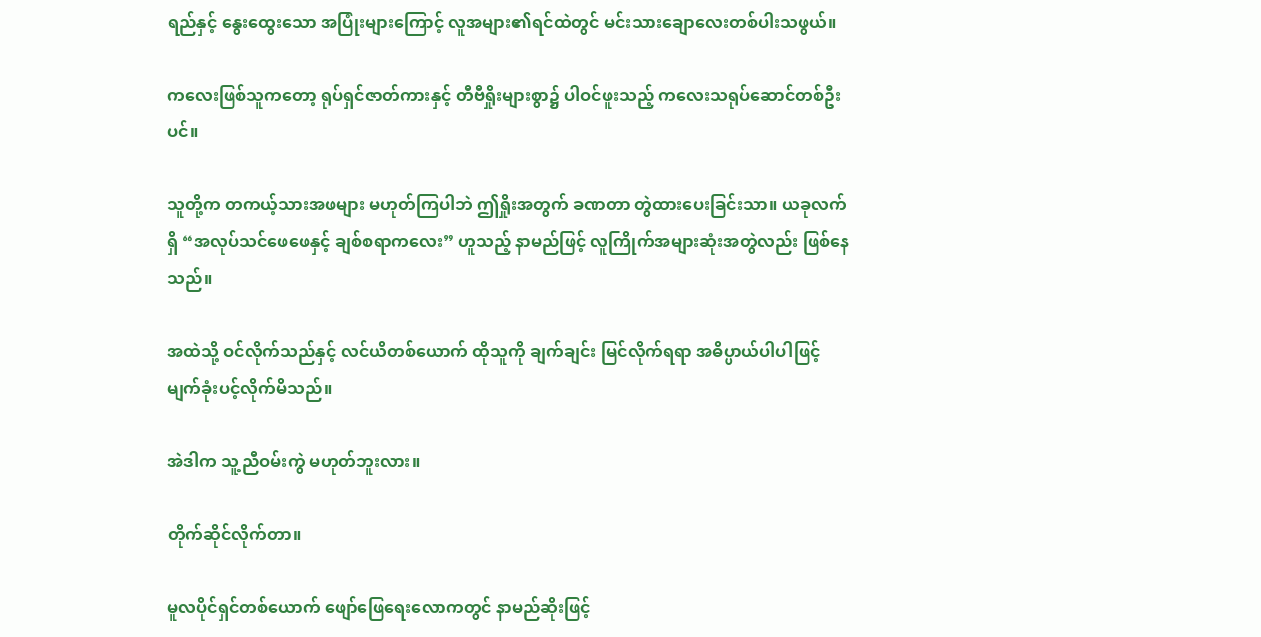ရည်နှင့် နွေးထွေးသော အပြုံးများကြောင့် လူအများ၏ရင်ထဲတွင် မင်းသားချောလေးတစ်ပါးသဖွယ်။

ကလေးဖြစ်သူကတော့ ရုပ်ရှင်ဇာတ်ကားနှင့် တီဗီရှိုးများစွာ၌ ပါဝင်ဖူးသည့် ကလေးသရုပ်ဆောင်တစ်ဦးပင်။

သူတို့က တကယ့်သားအဖများ မဟုတ်ကြပါဘဲ ဤရှိုးအတွက် ခဏတာ တွဲထားပေးခြင်းသာ။ ယခုလက်ရှိ “အလုပ်သင်ဖေဖေနှင့် ချစ်စရာကလေး” ဟူသည့် နာမည်ဖြင့် လူကြိုက်အများဆုံးအတွဲလည်း ဖြစ်နေသည်။

အထဲသို့ ဝင်လိုက်သည်နှင့် လင်ယိတစ်ယောက် ထိုသူကို ချက်ချင်း မြင်လိုက်ရရာ အဓိပ္ပာယ်ပါပါဖြင့် မျက်ခုံးပင့်လိုက်မိသည်။

အဲဒါက သူ့ညီဝမ်းကွဲ မဟုတ်ဘူးလား။

တိုက်ဆိုင်လိုက်တာ။

မူလပိုင်ရှင်တစ်ယောက် ဖျော်ဖြေရေးလောကတွင် နာမည်ဆိုးဖြင့်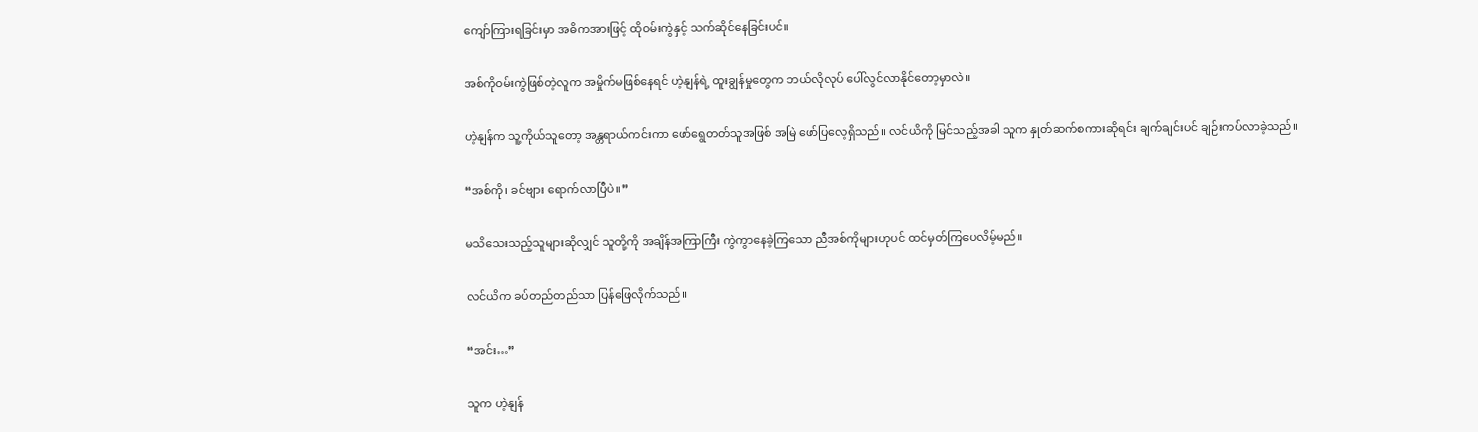ကျော်ကြားရခြင်းမှာ အဓိကအားဖြင့် ထိုဝမ်းကွဲနှင့် သက်ဆိုင်နေခြင်းပင်။

အစ်ကိုဝမ်းကွဲဖြစ်တဲ့လူက အမှိုက်မဖြစ်နေရင် ဟဲ့နျန်ရဲ့ ထူးချွန်မှုတွေက ဘယ်လိုလုပ် ပေါ်လွင်လာနိုင်တော့မှာလဲ။

ဟဲ့နျန်က သူ့ကိုယ်သူတော့ အန္တရာယ်ကင်းကာ ဖော်ရွေတတ်သူအဖြစ် အမြဲ ဖော်ပြလေ့ရှိသည်။ လင်ယိကို မြင်သည့်အခါ သူက နှုတ်ဆက်စကားဆိုရင်း ချက်ချင်းပင် ချဉ်းကပ်လာခဲ့သည်။

“အစ်ကို၊ ခင်ဗျား ရောက်လာပြီပဲ။”

မသိသေးသည့်သူများဆိုလျှင် သူတို့ကို အချိန်အကြာကြီး ကွဲကွာနေခဲ့ကြသော ညီအစ်ကိုများဟုပင် ထင်မှတ်ကြပေလိမ့်မည်။

လင်ယိက ခပ်တည်တည်သာ ပြန်ဖြေလိုက်သည်။

“အင်း…”

သူက ဟဲ့နျန်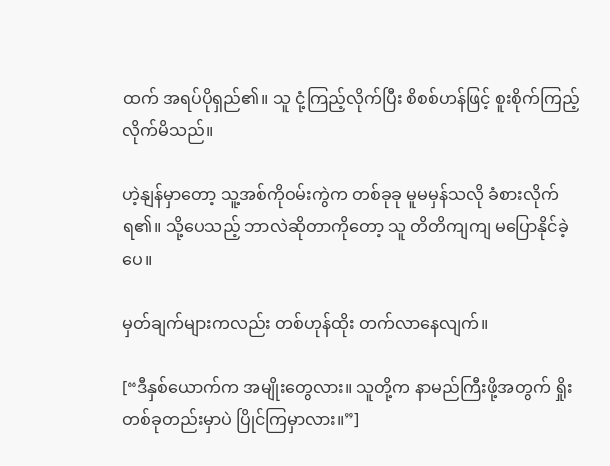ထက် အရပ်ပိုရှည်၏။ သူ ငုံ့ကြည့်လိုက်ပြီး စိစစ်ဟန်ဖြင့် စူးစိုက်ကြည့်လိုက်မိသည်။

ဟဲ့နျန်မှာတော့ သူ့အစ်ကိုဝမ်းကွဲက တစ်ခုခု မူမမှန်သလို ခံစားလိုက်ရ၏။ သို့ပေသည့် ဘာလဲဆိုတာကိုတော့ သူ တိတိကျကျ မပြောနိုင်ခဲ့ပေ။

မှတ်ချက်များကလည်း တစ်ဟုန်ထိုး တက်လာနေလျက်။

[“ဒီနှစ်ယောက်က အမျိုးတွေလား။ သူတို့က နာမည်ကြီးဖို့အတွက် ရှိုးတစ်ခုတည်းမှာပဲ ပြိုင်ကြမှာလား။”]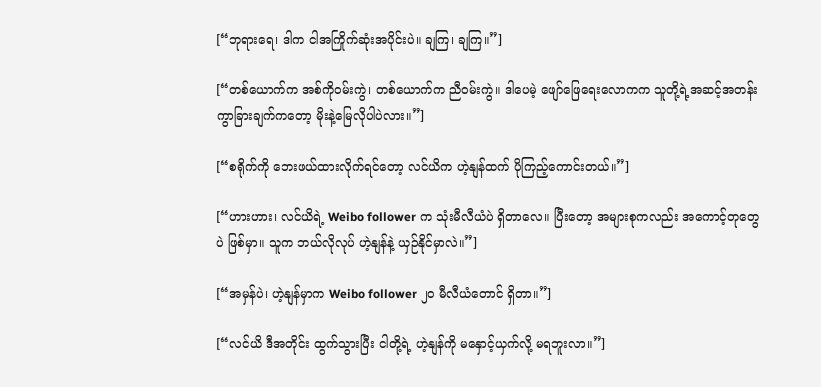[“ဘုရားရေ၊ ဒါက ငါအကြိုက်ဆုံးအပိုင်းပဲ။ ချကြ၊ ချကြ။”]

[“တစ်ယောက်က အစ်ကိုဝမ်းကွဲ၊ တစ်ယောက်က ညီဝမ်းကွဲ။ ဒါပေမဲ့ ဖျော်ဖြေရေးလောကက သူတို့ရဲ့အဆင့်အတန်းကွာခြားချက်ကတော့ မိုးနဲ့မြေလိုပါပဲလား။”]

[“စရိုက်ကို ဘေးဖယ်ထားလိုက်ရင်တော့ လင်ယိက ဟဲ့နျန်ထက် ပိုကြည့်ကောင်းတယ်။”]

[“ဟားဟား၊ လင်ယိရဲ့ Weibo follower က သုံးမီလီယံပဲ ရှိတာလေ။ ပြီးတော့ အများစုကလည်း အကောင့်တုတွေပဲ ဖြစ်မှာ။ သူက ဘယ်လိုလုပ် ဟဲ့နျန်နဲ့ ယှဉ်နိုင်မှာလဲ။”]

[“အမှန်ပဲ၊ ဟဲ့နျန်မှာက Weibo follower ၂၀ မီလီယံတောင် ရှိတာ။”]

[“လင်ယိ ဒီအတိုင်း ထွက်သွားပြီး ငါတို့ရဲ့ ဟဲ့နျန်ကို မနှောင့်ယှက်လို့ မရဘူးလာ။”]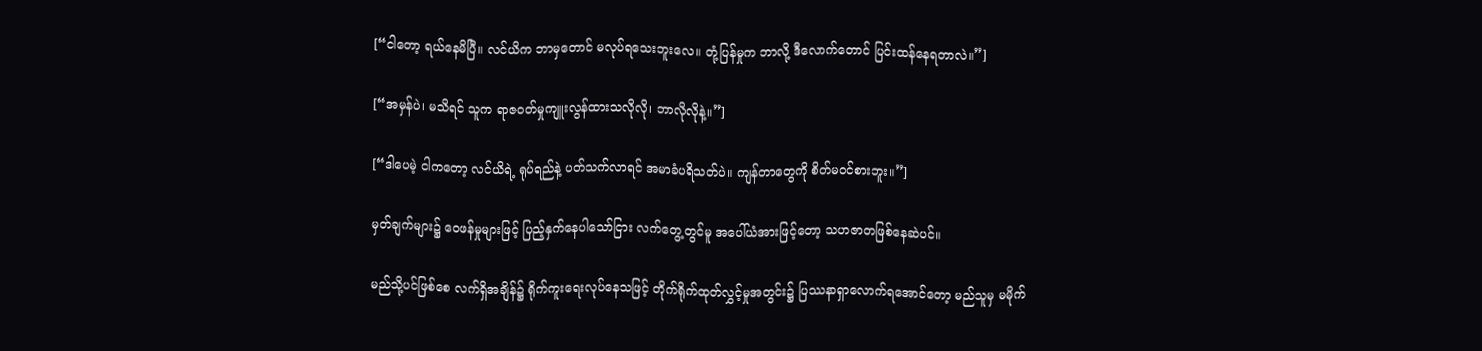[“ငါတော့ ရယ်နေမိပြီ။ လင်ယိက ဘာမှတောင် မလုပ်ရသေးဘူးလေ။ တုံ့ပြန်မှုက ဘာလို့ ဒီလောက်တောင် ပြင်းထန်နေရတာလဲ။”]

[“အမှန်ပဲ၊ မသိရင် သူက ရာဇဝတ်မှုကျူးလွန်ထားသလိုလို၊ ဘာလိုလိုနဲ့။”]

[“ဒါပေမဲ့ ငါကတော့ လင်ယိရဲ့ ရုပ်ရည်နဲ့ ပတ်သက်လာရင် အမာခံပရိသတ်ပဲ။ ကျန်တာတွေကို စိတ်မဝင်စားဘူး။”]

မှတ်ချက်များ၌ ဝေဖန်မှုများဖြင့် ပြည့်နှက်နေပါသော်ငြား လက်တွေ့တွင်မူ အပေါ်ယံအားဖြင့်တော့ သဟဇာတဖြစ်နေဆဲပင်။

မည်သို့ပင်ဖြစ်စေ လက်ရှိအချိန်၌ ရိုက်ကူးရေးလုပ်နေသဖြင့် တိုက်ရိုက်ထုတ်လွှင့်မှုအတွင်း၌ ပြဿနာရှာလောက်ရအောင်တော့ မည်သူမှ မမိုက်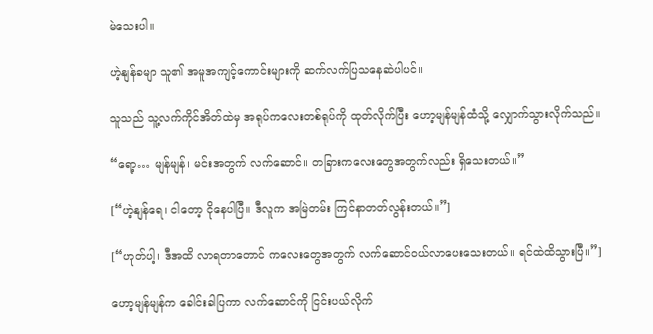မဲသေးပါ။

ဟဲ့နျန်ခမျာ သူ၏ အမူအကျင့်ကောင်းများကို ဆက်လက်ပြသနေဆဲပါပင်။

သူသည် သူ့လက်ကိုင်အိတ်ထဲမှ အရုပ်ကလေးတစ်ရုပ်ကို ထုတ်လိုက်ပြီး ဟော့မျန်မျန်ထံသို့ လျှောက်သွားလိုက်သည်။

“ရော့… မျန်မျန်၊ မင်းအတွက် လက်ဆောင်။ တခြားကလေးတွေအတွက်လည်း ရှိသေးတယ်။”

[“ဟဲ့နျန်ရေ၊ ငါတော့ ငိုနေပါပြီ။ ဒီလူက အမြဲတမ်း ကြင်နာတတ်လွန်းတယ်။”]

[“ဟုတ်ပါ့၊ ဒီအထိ လာရတာတောင် ကလေးတွေအတွက် လက်ဆောင်ဝယ်လာပေးသေးတယ်။ ရင်ထဲထိသွားပြီ။”]

ဟော့မျန်မျန်က ခေါင်းခါပြကာ လက်ဆောင်ကို ငြင်းပယ်လိုက်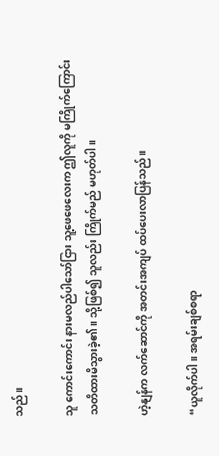သည်။

သူ ကောင်းကောင်း နားမလည်ပါသော်ငြား သူ့ဖေဖေလေးက ဤလူကို မကြိုက်ကြောင်း သတိထားမိသွားခဲ့၏။ သို့ဖြစ်၍ သူလည်း ကြိုက်မည် မဟုတ်ပါ။

ဟဲ့နျန်က လက်ဆောင်ကို အတင်းအကျပ် ထပ်ပေးလာပြန်သည်။

“ယူလိုက်ပါ။ အရမ်းချစ်စရာ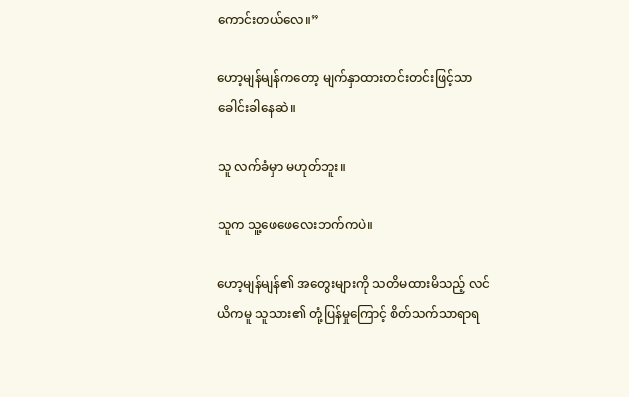ကောင်းတယ်လေ။”

ဟော့မျန်မျန်ကတော့ မျက်နှာထားတင်းတင်းဖြင့်သာ ခေါင်းခါနေဆဲ။

သူ လက်ခံမှာ မဟုတ်ဘူး။

သူက သူ့ဖေဖေလေးဘက်ကပဲ။

ဟော့မျန်မျန်၏ အတွေးများကို သတိမထားမိသည့် လင်ယိကမူ သူသား၏ တုံ့ပြန်မှုကြောင့် စိတ်သက်သာရာရ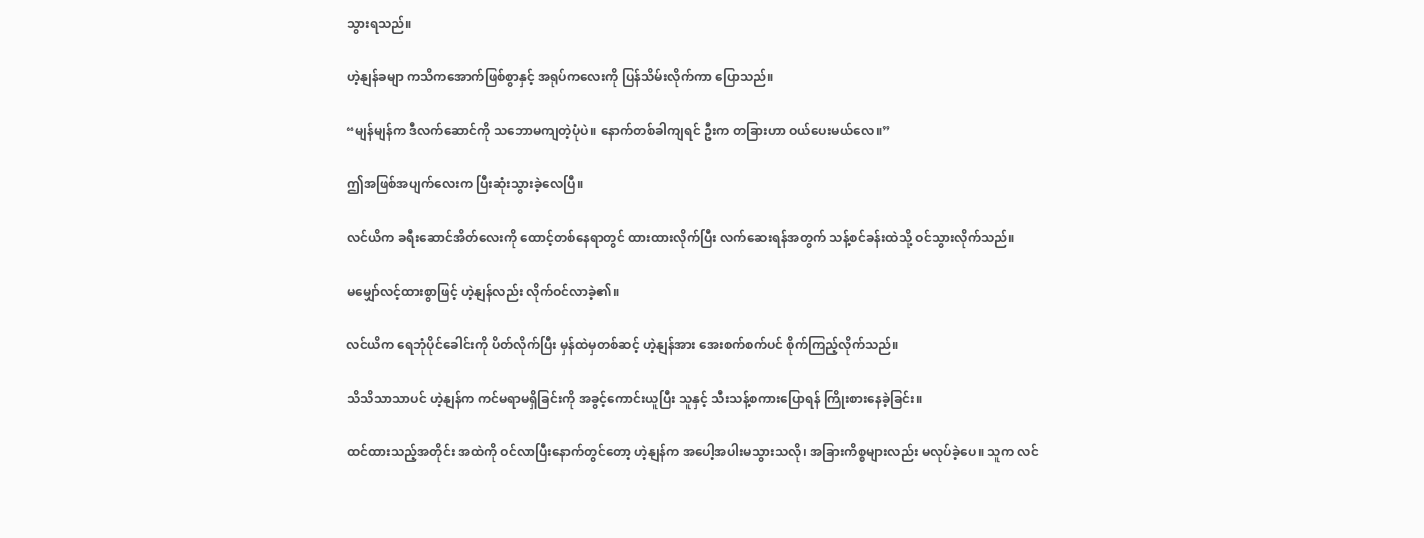သွားရသည်။

ဟဲ့နျန်ခမျာ ကသိကအောက်ဖြစ်စွာနှင့် အရုပ်ကလေးကို ပြန်သိမ်းလိုက်ကာ ပြောသည်။

“မျန်မျန်က ဒီလက်ဆောင်ကို သဘောမကျတဲ့ပုံပဲ။ နောက်တစ်ခါကျရင် ဦးက တခြားဟာ ဝယ်ပေးမယ်လေ။”

ဤအဖြစ်အပျက်လေးက ပြီးဆုံးသွားခဲ့လေပြီ။

လင်ယိက ခရီးဆောင်အိတ်လေးကို ထောင့်တစ်နေရာတွင် ထားထားလိုက်ပြီး လက်ဆေးရန်အတွက် သန့်စင်ခန်းထဲသို့ ဝင်သွားလိုက်သည်။

မမျှော်လင့်ထားစွာဖြင့် ဟဲ့နျန်လည်း လိုက်ဝင်လာခဲ့၏။

လင်ယိက ရေဘုံပိုင်ခေါင်းကို ပိတ်လိုက်ပြီး မှန်ထဲမှတစ်ဆင့် ဟဲ့နျန်အား အေးစက်စက်ပင် စိုက်ကြည့်လိုက်သည်။

သိသိသာသာပင် ဟဲ့နျန်က ကင်မရာမရှိခြင်းကို အခွင့်ကောင်းယူပြီး သူနှင့် သီးသန့်စကားပြောရန် ကြိုးစားနေခဲ့ခြင်း။

ထင်ထားသည့်အတိုင်း အထဲကို ဝင်လာပြီးနောက်တွင်တော့ ဟဲ့နျန်က အပေါ့အပါးမသွားသလို၊ အခြားကိစ္စများလည်း မလုပ်ခဲ့ပေ။ သူက လင်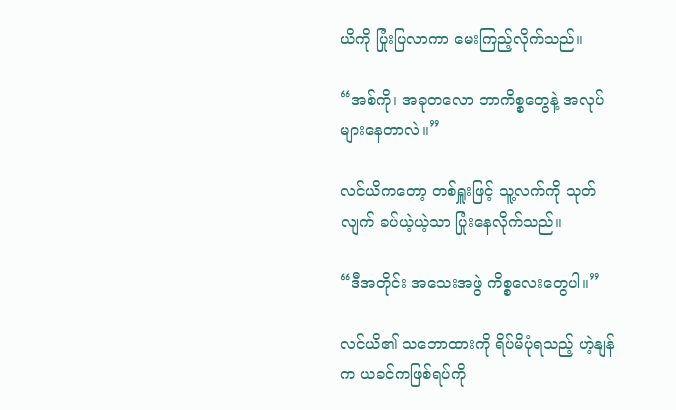ယိကို ပြုံးပြလာကာ မေးကြည့်လိုက်သည်။

“အစ်ကို၊ အခုတလော ဘာကိစ္စတွေနဲ့ အလုပ်များနေတာလဲ။”

လင်ယိကတော့ တစ်ရှူးဖြင့် သူ့လက်ကို သုတ်လျက် ခပ်ယဲ့ယဲ့သာ ပြုံးနေလိုက်သည်။

“ဒီအတိုင်း အသေးအဖွဲ ကိစ္စလေးတွေပါ။”

လင်ယိ၏ သဘောထားကို ရိပ်မိပုံရသည့် ဟဲ့နျန်က ယခင်ကဖြစ်ရပ်ကို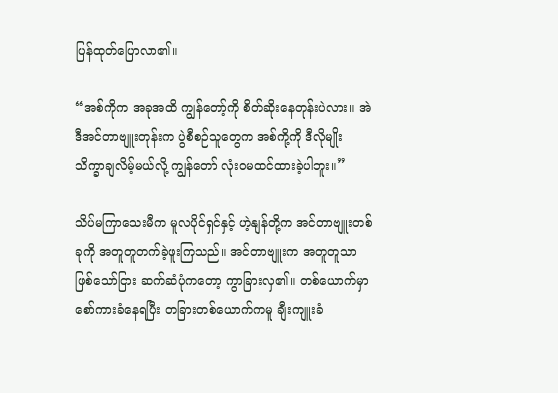ပြန်ထုတ်ပြောလာ၏။

“အစ်ကိုက အခုအထိ ကျွန်တော့်ကို စိတ်ဆိုးနေတုန်းပဲလား။ အဲဒီအင်တာဗျူးတုန်းက ပွဲစီစဉ်သူတွေက အစ်ကို့ကို ဒီလိုမျိုး သိက္ခာချလိမ့်မယ်လို့ ကျွန်တော် လုံးဝမထင်ထားခဲ့ပါဘူး။”

သိပ်မကြာသေးမီက မူလပိုင်ရှင်နှင့် ဟဲ့နျန်တို့က အင်တာဗျူးတစ်ခုကို အတူတူတက်ခဲ့ဖူးကြသည်။ အင်တာဗျူးက အတူတူသာဖြစ်သော်ငြား ဆက်ဆံပုံကတော့ ကွာခြားလှ၏။ တစ်ယောက်မှာ စော်ကားခံနေရပြီး တခြားတစ်ယောက်ကမူ ချီးကျူးခံ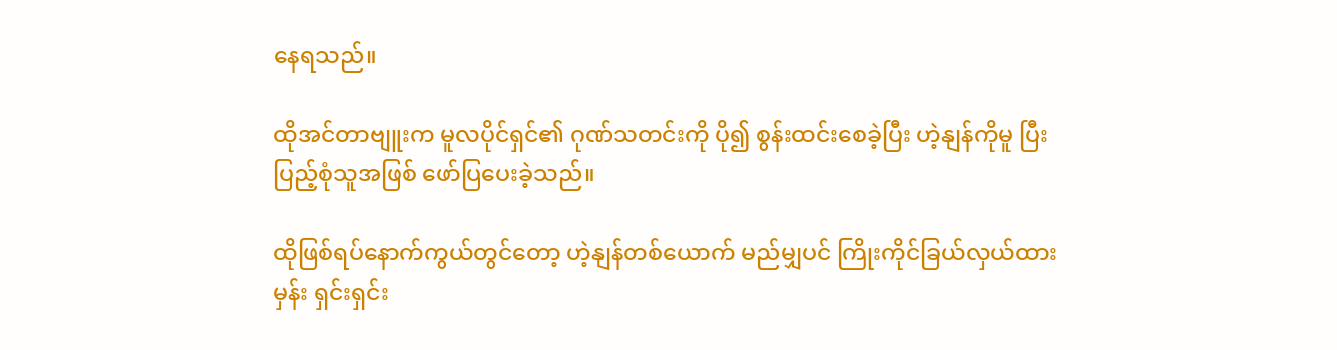နေရသည်။

ထိုအင်တာဗျူးက မူလပိုင်ရှင်၏ ဂုဏ်သတင်းကို ပို၍ စွန်းထင်းစေခဲ့ပြီး ဟဲ့နျန်ကိုမူ ပြီးပြည့်စုံသူအဖြစ် ဖော်ပြပေးခဲ့သည်။

ထိုဖြစ်ရပ်နောက်ကွယ်တွင်တော့ ဟဲ့နျန်တစ်ယောက် မည်မျှပင် ကြိုးကိုင်ခြယ်လှယ်ထားမှန်း ရှင်းရှင်း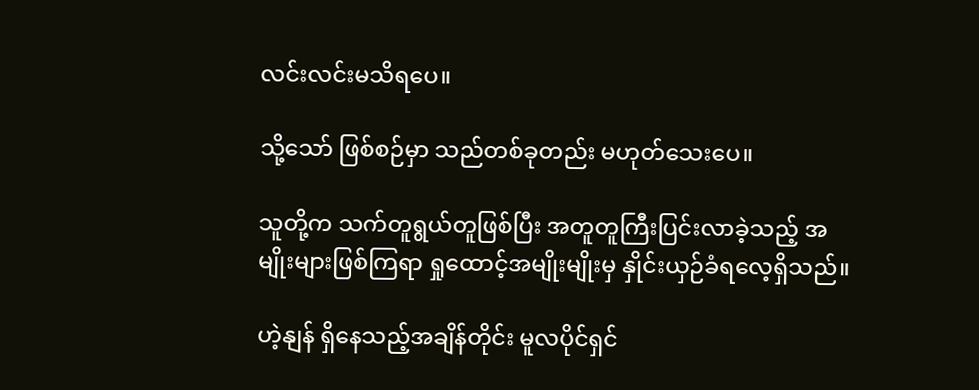လင်းလင်းမသိရပေ။

သို့သော် ဖြစ်စဉ်မှာ သည်တစ်ခုတည်း မဟုတ်သေးပေ။

သူတို့က သက်တူရွယ်တူဖြစ်ပြီး အတူတူကြီးပြင်းလာခဲ့သည့် အမျိုးများဖြစ်ကြရာ ရှုထောင့်အမျိုးမျိုးမှ နှိုင်းယှဉ်ခံရလေ့ရှိသည်။

ဟဲ့နျန် ရှိနေသည့်အချိန်တိုင်း မူလပိုင်ရှင်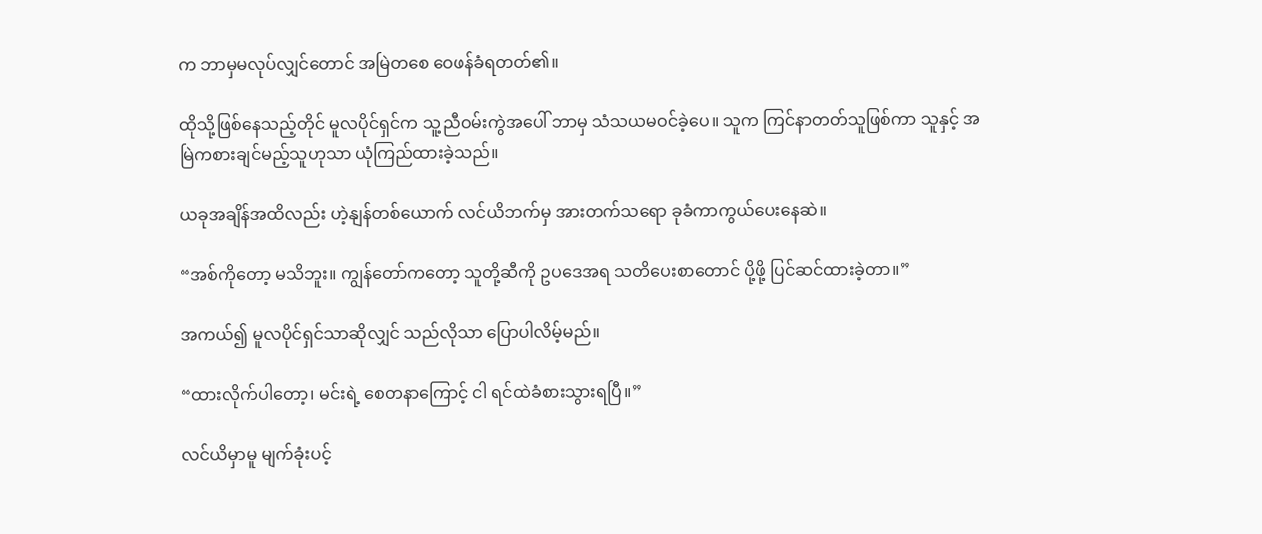က ဘာမှမလုပ်လျှင်တောင် အမြဲတစေ ဝေဖန်ခံရတတ်၏။

ထိုသို့ဖြစ်နေသည့်တိုင် မူလပိုင်ရှင်က သူ့ညီဝမ်းကွဲအပေါ် ဘာမှ သံသယမဝင်ခဲ့ပေ။ သူက ကြင်နာတတ်သူဖြစ်ကာ သူနှင့် အမြဲကစားချင်မည့်သူဟုသာ ယုံကြည်ထားခဲ့သည်။

ယခုအချိန်အထိလည်း ဟဲ့နျန်တစ်ယောက် လင်ယိဘက်မှ အားတက်သရော ခုခံကာကွယ်ပေးနေဆဲ။

“အစ်ကိုတော့ မသိဘူး။ ကျွန်တော်ကတော့ သူတို့ဆီကို ဥပဒေအရ သတိပေးစာတောင် ပို့ဖို့ ပြင်ဆင်ထားခဲ့တာ။”

အကယ်၍ မူလပိုင်ရှင်သာဆိုလျှင် သည်လိုသာ ပြောပါလိမ့်မည်။

“ထားလိုက်ပါတော့၊ မင်းရဲ့ စေတနာကြောင့် ငါ ရင်ထဲခံစားသွားရပြီ။”

လင်ယိမှာမူ မျက်ခုံးပင့်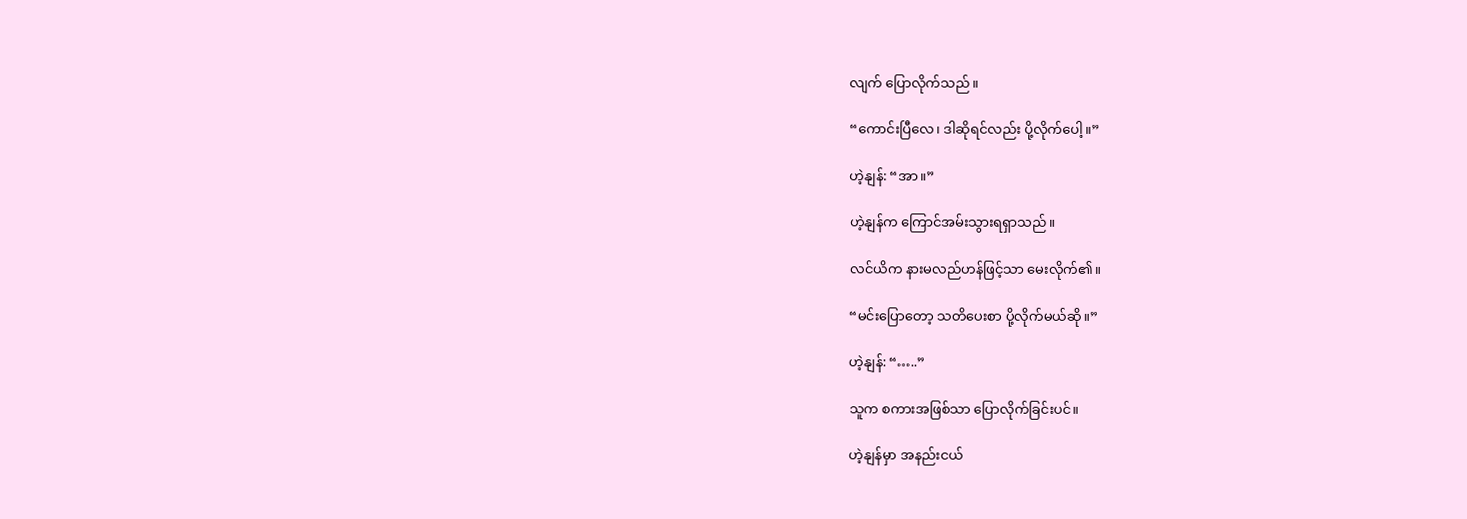လျက် ပြောလိုက်သည်။

“ကောင်းပြီလေ၊ ဒါဆိုရင်လည်း ပို့လိုက်ပေါ့။”

ဟဲ့နျန်: “အာ။”

ဟဲ့နျန်က ကြောင်အမ်းသွားရရှာသည်။

လင်ယိက နားမလည်ဟန်ဖြင့်သာ မေးလိုက်၏။

“မင်းပြောတော့ သတိပေးစာ ပို့လိုက်မယ်ဆို။”

ဟဲ့နျန်: “…..”

သူက စကားအဖြစ်သာ ပြောလိုက်ခြင်းပင်။

ဟဲ့နျန်မှာ အနည်းငယ်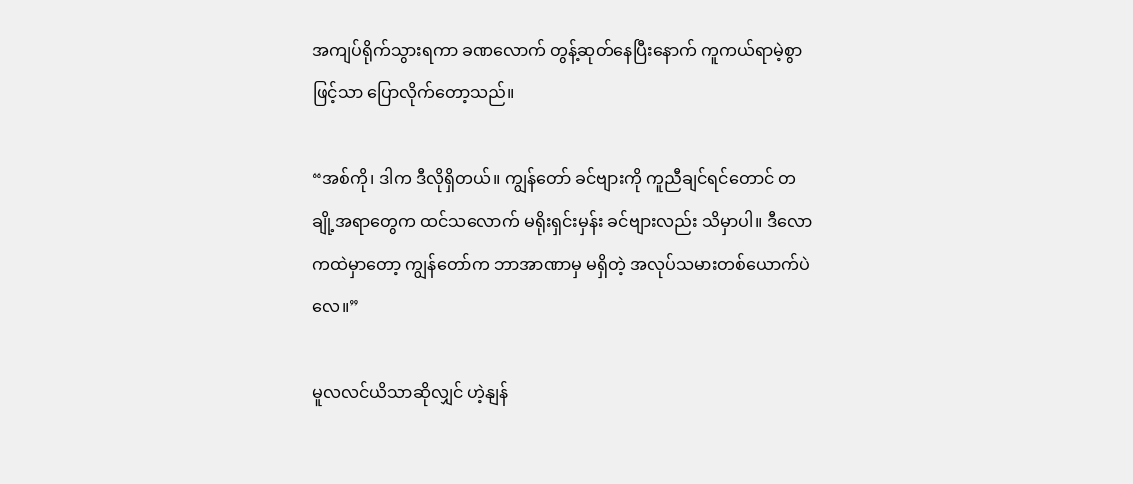အကျပ်ရိုက်သွားရကာ ခဏလောက် တွန့်ဆုတ်နေပြီးနောက် ကူကယ်ရာမဲ့စွာဖြင့်သာ ပြောလိုက်တော့သည်။

“အစ်ကို၊ ဒါက ဒီလိုရှိတယ်။ ကျွန်တော် ခင်ဗျားကို ကူညီချင်ရင်တောင် တချို့အရာတွေက ထင်သလောက် မရိုးရှင်းမှန်း ခင်ဗျားလည်း သိမှာပါ။ ဒီလောကထဲမှာတော့ ကျွန်တော်က ဘာအာဏာမှ မရှိတဲ့ အလုပ်သမားတစ်ယောက်ပဲလေ။”

မူလလင်ယိသာဆိုလျှင် ဟဲ့နျန်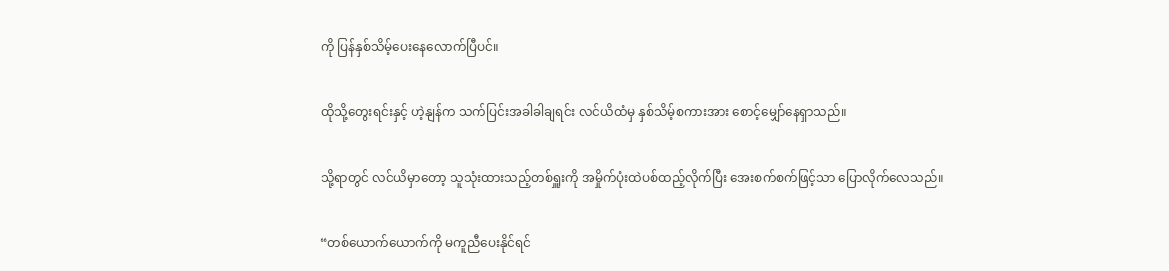ကို ပြန်နှစ်သိမ့်ပေးနေလောက်ပြီပင်။

ထိုသို့တွေးရင်းနှင့် ဟဲ့နျန်က သက်ပြင်းအခါခါချရင်း လင်ယိထံမှ နှစ်သိမ့်စကားအား စောင့်မျှော်နေရှာသည်။

သို့ရာတွင် လင်ယိမှာတော့ သူသုံးထားသည့်တစ်ရှူးကို အမှိုက်ပုံးထဲပစ်ထည့်လိုက်ပြီး အေးစက်စက်ဖြင့်သာ ပြောလိုက်လေသည်။

“တစ်ယောက်ယောက်ကို မကူညီပေးနိုင်ရင်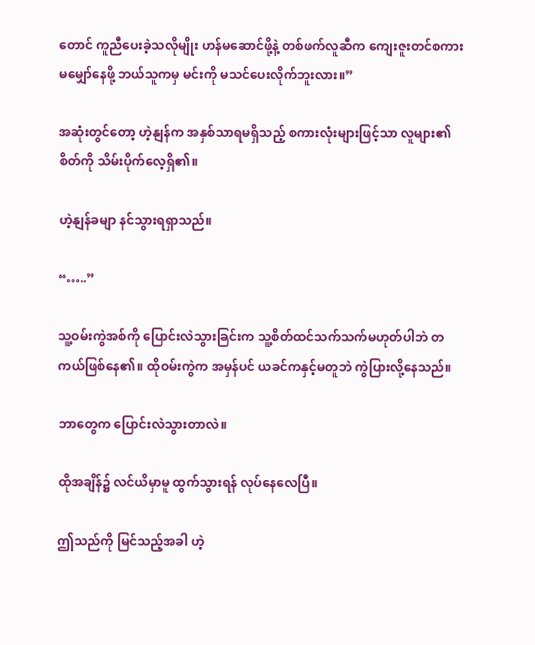တောင် ကူညီပေးခဲ့သလိုမျိုး ဟန်မဆောင်ဖို့နဲ့ တစ်ဖက်လူဆီက ကျေးဇူးတင်စကား မမျှော်နေဖို့ ဘယ်သူကမှ မင်းကို မသင်ပေးလိုက်ဘူးလား။”

အဆုံးတွင်တော့ ဟဲ့နျန်က အနှစ်သာရမရှိသည့် စကားလုံးများဖြင့်သာ လူများ၏စိတ်ကို သိမ်းပိုက်လေ့ရှိ၏။

ဟဲ့နျန်ခမျာ နင်သွားရရှာသည်။

“…..”

သူ့ဝမ်းကွဲအစ်ကို ပြောင်းလဲသွားခြင်းက သူ့စိတ်ထင်သက်သက်မဟုတ်ပါဘဲ တကယ်ဖြစ်နေ၏။ ထိုဝမ်းကွဲက အမှန်ပင် ယခင်ကနှင့်မတူဘဲ ကွဲပြားလို့နေသည်။

ဘာတွေက ပြောင်းလဲသွားတာလဲ။

ထိုအချိန်၌ လင်ယိမှာမူ ထွက်သွားရန် လုပ်နေလေပြီ။

ဤသည်ကို မြင်သည့်အခါ ဟဲ့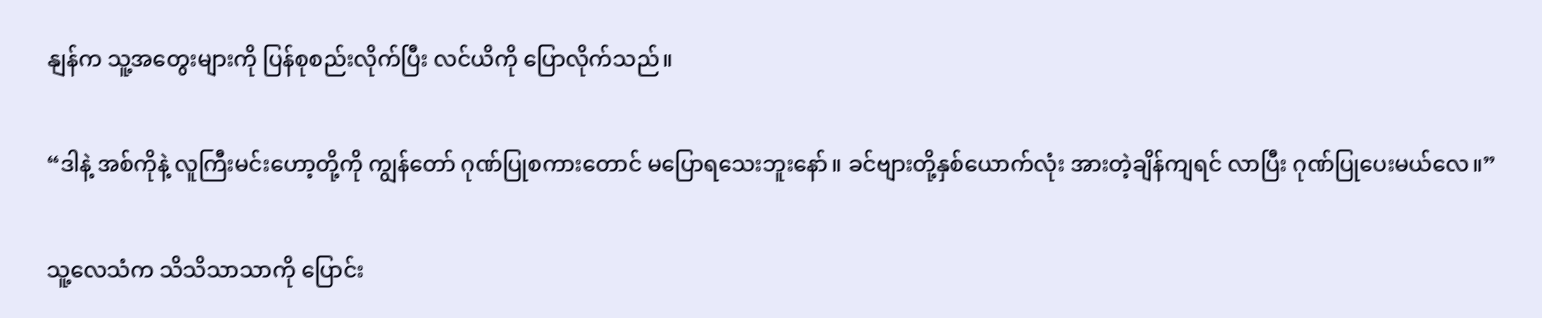နျန်က သူ့အတွေးများကို ပြန်စုစည်းလိုက်ပြီး လင်ယိကို ပြောလိုက်သည်။

“ဒါနဲ့ အစ်ကိုနဲ့ လူကြီးမင်းဟော့တို့ကို ကျွန်တော် ဂုဏ်ပြုစကားတောင် မပြောရသေးဘူးနော်။ ခင်ဗျားတို့နှစ်ယောက်လုံး အားတဲ့ချိန်ကျရင် လာပြီး ဂုဏ်ပြုပေးမယ်လေ။”

သူ့လေသံက သိသိသာသာကို ပြောင်း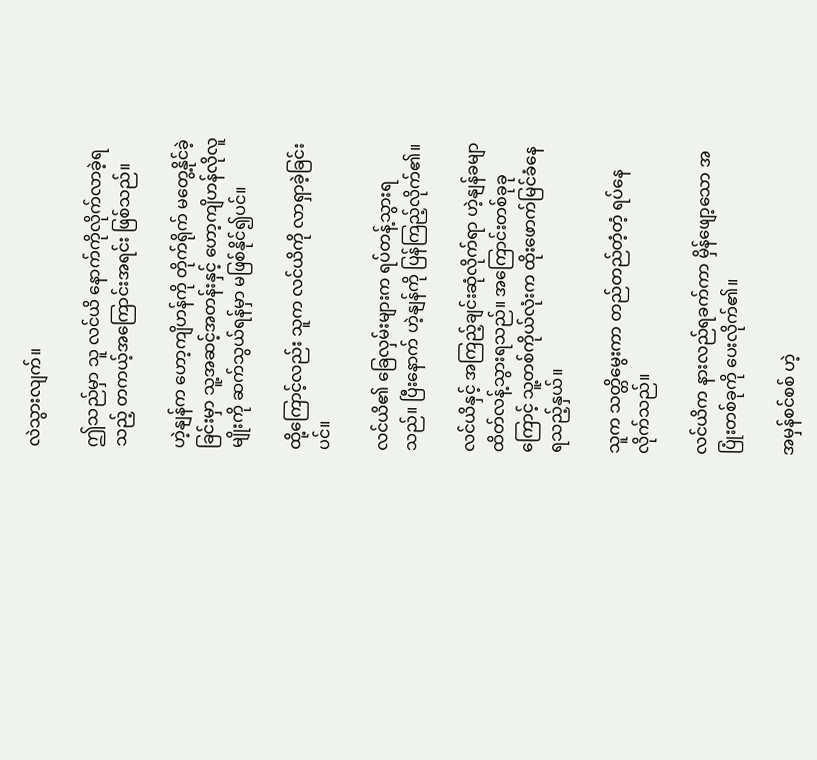လဲသွားလျက်။

ဤသည်မှာ သူ လင်ယိ နောက်ကိုလိုက်လာခဲ့ရသည့် တကယ့်အကြောင်းအရင်း ဖြစ်သည်။

ဟဲ့နျန်က ဟော့ကျိဟန်ကို တိုက်ရိုက် မတွေ့နိုင်ခဲ့ခြင်းမှာ သူ့အဆင့်အတန်းနှင့် ဟော့ကျိဟန်လိုလူမျိုးကို ဆက်သွယ်ရန်မှာ မဖြစ်နိုင်၍ပင်။

ထို့ကြောင့်လည်း သူက လင်ယိကို လာရှာခဲ့ခြင်းပင်။

လင်ယိ၏ ခြေလှမ်းများက ရပ်တန့်သွားရသည်။ ပြီးနောက် ဟဲ့နျန်ကို ပြန်ကြည့်လိုက်၏။

လင်ယိနှင့် အကြည့်ချင်းဆုံလိုက်ရာ ဟဲ့နျန်ခမျာ ထိတ်လန့်သွားရသည်။ အကြောင်းတစ်ခုခုကြောင့် သူ့တစ်ကိုယ်လုံးက ထိုးဖောက်မြင်ခံနေရသည့်နှယ်။

သူက သတ္တိမွေးကာ တည်တည်တံ့တံ့ ရပ်နေလိုက်သည်။

လင်ယိက နားလည်ရခက်ကာ မှိန်ဖျော့သော အပြုံးတစ်ခုကို ပေးလိုက်၏။

အမှန်စင်စစ် ဟဲ့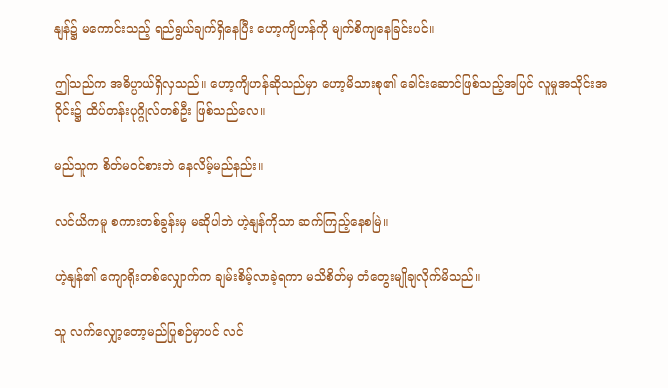နျန်၌ မကောင်းသည့် ရည်ရွယ်ချက်ရှိနေပြီး ဟော့ကျိဟန်ကို မျက်စိကျနေခြင်းပင်။

ဤသည်က အဓိပ္ပာယ်ရှိလှသည်။ ဟော့ကျိဟန်ဆိုသည်မှာ ဟော့မိသားစု၏ ခေါင်းဆောင်ဖြစ်သည့်အပြင် လူမှုအသိုင်းအဝိုင်း၌ ထိပ်တန်းပုဂ္ဂိုလ်တစ်ဦး ဖြစ်သည်လေ။

မည်သူက စိတ်မဝင်စားဘဲ နေလိမ့်မည်နည်း။

လင်ယိကမူ စကားတစ်ခွန်းမှ မဆိုပါဘဲ ဟဲ့နျန်ကိုသာ ဆက်ကြည့်နေစမြဲ။

ဟဲ့နျန်၏ ကျောရိုးတစ်လျှောက်က ချမ်းစိမ့်လာခဲ့ရကာ မသိစိတ်မှ တံတွေးမျိုချလိုက်မိသည်။

သူ လက်လျှော့တော့မည်ပြုစဉ်မှာပင် လင်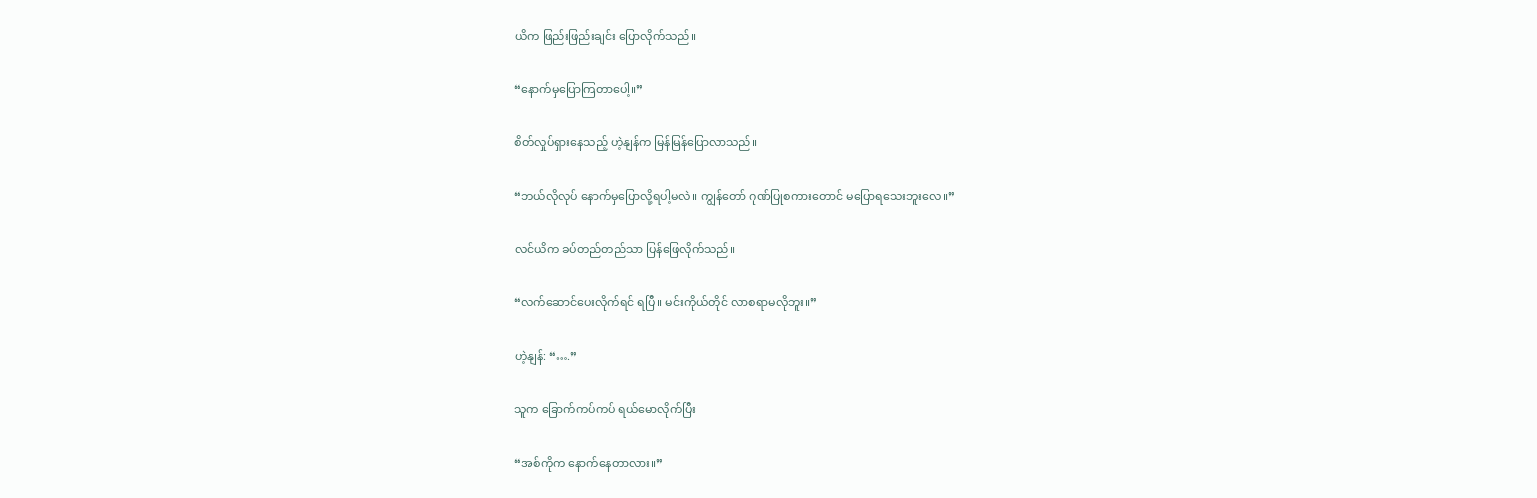ယိက ဖြည်းဖြည်းချင်း ပြောလိုက်သည်။

“နောက်မှပြောကြတာပေါ့။”

စိတ်လှုပ်ရှားနေသည့် ဟဲ့နျန်က မြန်မြန်ပြောလာသည်။

“ဘယ်လိုလုပ် နောက်မှပြောလို့ရပါ့မလဲ။ ကျွန်တော် ဂုဏ်ပြုစကားတောင် မပြောရသေးဘူးလေ။”

လင်ယိက ခပ်တည်တည်သာ ပြန်ဖြေလိုက်သည်။

“လက်ဆောင်ပေးလိုက်ရင် ရပြီ။ မင်းကိုယ်တိုင် လာစရာမလိုဘူး။”

ဟဲ့နျန်: “….”

သူက ခြောက်ကပ်ကပ် ရယ်မောလိုက်ပြီး

“အစ်ကိုက နောက်နေတာလား။”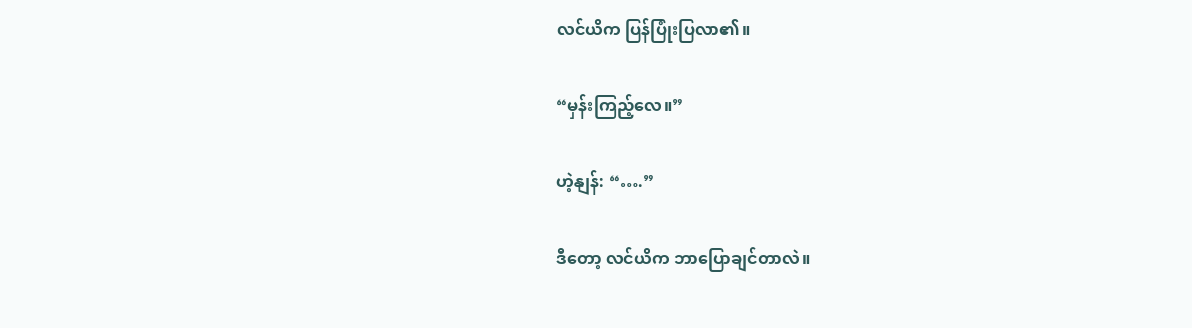လင်ယိက ပြန်ပြုံးပြလာ၏။

“မှန်းကြည့်လေ။”

ဟဲ့နျန်: “….”

ဒီတော့ လင်ယိက ဘာပြောချင်တာလဲ။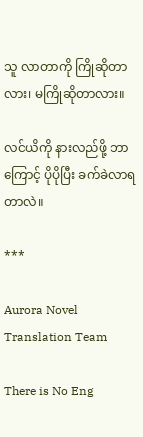သူ လာတာကို ကြိုဆိုတာလား၊ မကြိုဆိုတာလား။

လင်ယိကို နားလည်ဖို့ ဘာကြောင့် ပိုပိုပြီး ခက်ခဲလာရတာလဲ။

***

Aurora Novel Translation Team

There is No Eng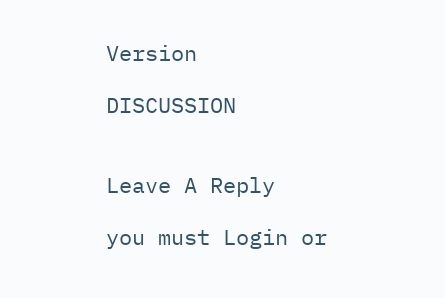Version

DISCUSSION


Leave A Reply

you must Login or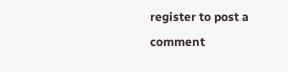register to post a comment